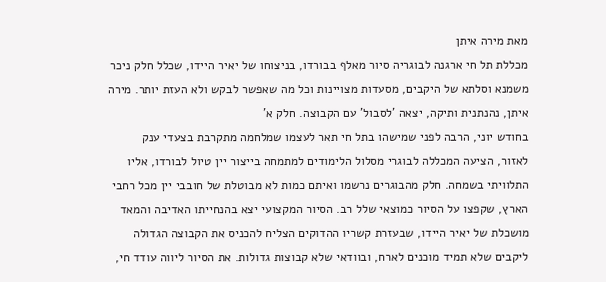מאת מירה איתן
מכללת תל חי ארגנה לבוגריה סיור מאלף בבורדו, בניצוחו של יאיר היידו, שכלל חלק ניכר משמנא וסלתא של היקבים, מסעדות מצויינות וכל מה שאפשר לבקש ולא העזת יותר. מירה איתן, נהנתנית ותיקה, יצאה ’לסבול’ עם הקבוצה. חלק א’
בחודש יוני, הרבה לפני שמישהו בתל חי תאר לעצמו שמלחמה מתקרבת בצעדי ענק לאזור, הציעה המכללה לבוגרי מסלול הלימודים למתמחה בייצור יין טיול לבורדו, אליו התלוויתי בשמחה. חלק מהבוגרים נרשמו ואיתם כמות לא מבוטלת של חובבי יין מכל רחבי הארץ, שקפצו על הסיור כמוצאי שלל רב. הסיור המקצועי יצא בהנחייתו האדיבה והמאד מושכלת של יאיר היידו, שבעזרת קשריו ההדוקים הצליח להכניס את הקבוצה הגדולה ליקבים שלא תמיד מוכנים לארח, ובוודאי שלא קבוצות גדולות. את הסיור ליווה עודד חי,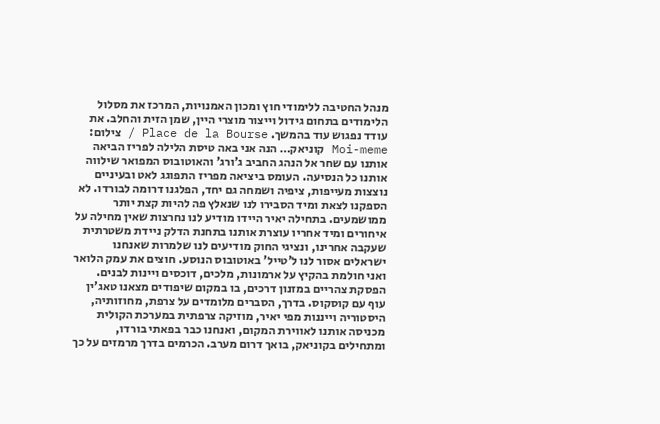מנהל החטיבה ללימודי חוץ ומכון האמנויות, המרכז את מסלול הלימודים בתחום גידול וייצור מוצרי היין, שמן הזית והחלב. את עודד נפגוש עוד בהמשך. Place de la Bourse / צילום: Moi-meme קוניאק… הנה אני באה טיסת הלילה לפריז הביאה אותנו עם שחר אל הנהג החביב ג’ורג’ והאוטובוס המפואר שילווה אותנו כל הנסיעה. העומס ביציאה מפריז התפוגג לאט ובעיניים נוצצות מעייפות, ציפיה ושמחה גם יחד, הפלגנו דרומה לבורדו. לא הספקנו לצאת ומיד הסבירו לנו שנאלץ פה להיות קצת יותר ממושמעים. בתחילה יאיר היידו מודיע לנו נחרצות שאין מחילה על איחורים ומיד אחריו עוצרת אותנו בתחנת הדלק ניידת משטרתית שעקבה אחרינו, ונציגי החוק מודיעים לנו שלמרות שאנחנו ישראלים אסור לנו ל’טייל’ באוטובוס הנוסע. חוצים את עמק הלואר ואני חולמת בהקיץ על ארמונות, מלכים, דוכסים ויינות לבנים. הפסקת צהריים במזנון דרכים, בו במקום שיפודים מצאנו טאג’ין עוף עם קוסקוס. בדרך, הסברים מלומדים על צרפת, מחוזותיה, היסטוריה וייננות מפי יאיר, מוזיקה צרפתית במערכת הקולית מכניסה אותנו לאווירת המקום, ואנחנו כבר בפאתי בורדו, ומתחילים בקוניאק, בואך דרום מערב. הכרמים בדרך מרמזים על כך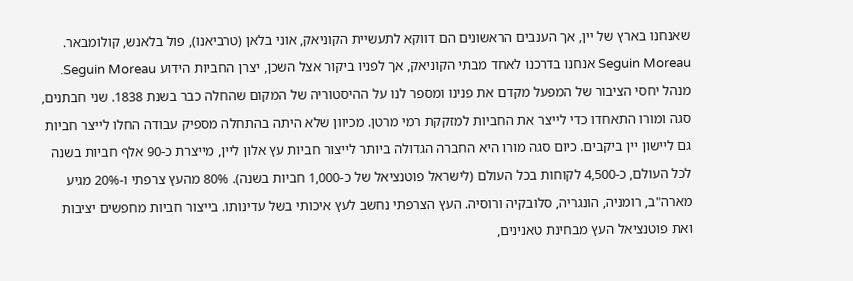שאנחנו בארץ של יין, אך הענבים הראשונים הם דווקא לתעשיית הקוניאק, אוני בלאן (טרביאנו), פול בלאנש, קולומבאר. Seguin Moreau אנחנו בדרכנו לאחד מבתי הקוניאק, אך לפניו ביקור אצל השכן, יצרן החביות הידוע Seguin Moreau. מנהל יחסי הציבור של המפעל מקדם את פנינו ומספר לנו על ההיסטוריה של המקום שהחלה כבר בשנת 1838. שני חבתנים, סגה ומורו התאחדו כדי לייצר את החביות למזקקת רמי מרטן. מכיוון שלא היתה בהתחלה מספיק עבודה החלו לייצר חביות גם ליישון יין ביקבים. כיום סגה מורו היא החברה הגדולה ביותר לייצור חביות עץ אלון ליין, מייצרת כ-90 אלף חביות בשנה לכל העולם, כ-4,500 לקוחות בכל העולם (לישראל פוטנציאל של כ-1,000 חביות בשנה). 80% מהעץ צרפתי ו-20% מגיע מארה"ב, רומניה, הונגריה, סלובקיה ורוסיה. העץ הצרפתי נחשב לעץ איכותי בשל עדינותו. בייצור חביות מחפשים יציבות ואת פוטנציאל העץ מבחינת טאנינים,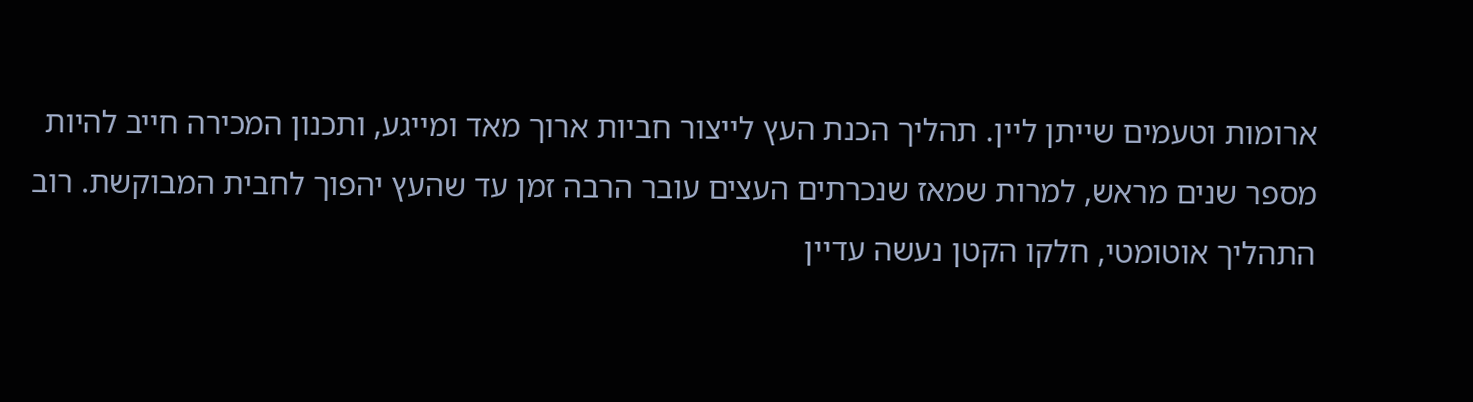ארומות וטעמים שייתן ליין. תהליך הכנת העץ לייצור חביות ארוך מאד ומייגע, ותכנון המכירה חייב להיות מספר שנים מראש, למרות שמאז שנכרתים העצים עובר הרבה זמן עד שהעץ יהפוך לחבית המבוקשת. רוב התהליך אוטומטי, חלקו הקטן נעשה עדיין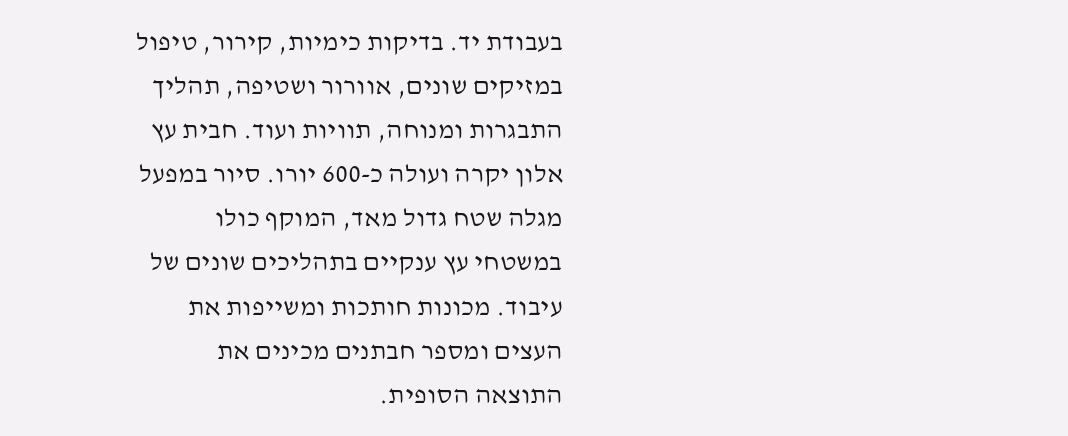בעבודת יד. בדיקות כימיות, קירור, טיפול במזיקים שונים, אוורור ושטיפה, תהליך התבגרות ומנוחה, תוויות ועוד. חבית עץ אלון יקרה ועולה כ-600 יורו. סיור במפעל מגלה שטח גדול מאד, המוקף כולו במשטחי עץ ענקיים בתהליכים שונים של עיבוד. מכונות חותכות ומשייפות את העצים ומספר חבתנים מכינים את התוצאה הסופית.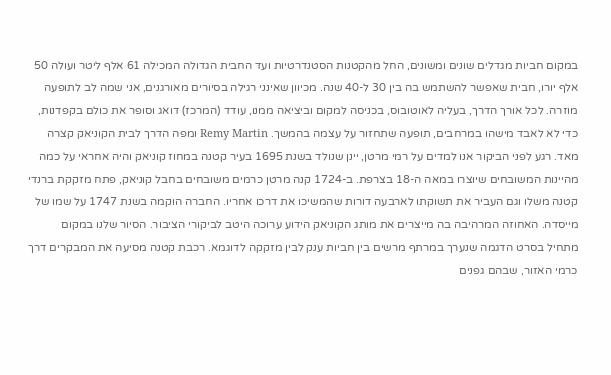במקום חביות מגדלים שונים ומשונים, החל מהקטנות הסטנדרטיות ועד החבית הגדולה המכילה 61 אלף ליטר ועולה 50 אלף יורו, חבית שאפשר להשתמש בה בין 30 ל-40 שנה. מכיוון שאינני רגילה בסיורים מאורגנים, אני שמה לב לתופעה מוזרה. לכל אורך הדרך, בעליה לאוטובוס, בכניסה למקום וביציאה ממנו, עודד (המרכז) דואג וסופר את כולם בקפדנות, כדי לא לאבד מישהו במרחבים, תופעה שתחזור על עצמה בהמשך. Remy Martin ומפה הדרך לבית הקוניאק קצרה מאד. רגע לפני הביקור אנו למדים על רמי מרטן, יינן שנולד בשנת 1695 בעיר קטנה במחוז קוניאק והיה אחראי על כמה מהיינות המשובחים שיוצרו במאה ה-18 בצרפת. ב-1724 קנה מרטן כרמים משובחים בחבל קוניאק, פתח מזקקת ברנדי קטנה משלו וגם העביר את תשוקתו לארבעה דורות שהמשיכו את דרכו אחריו. החברה הוקמה בשנת 1747 על שמו של מייסדה. האחוזה המרהיבה בה מייצרים את מותג הקוניאק הידוע ערוכה היטב לביקורי הציבור. הסיור שלנו במקום מתחיל בסרט הדגמה שנערך במרתף מרשים בין חביות ענק לבין מזקקה לדוגמא. רכבת קטנה מסיעה את המבקרים דרך כרמי האזור, שבהם גפנים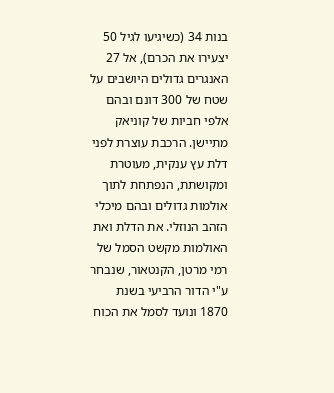בנות 34 (כשיגיעו לגיל 50 יצעירו את הכרם), אל 27 האנגרים גדולים היושבים על שטח של 300 דונם ובהם אלפי חביות של קוניאק מתיישן. הרכבת עוצרת לפני דלת עץ ענקית, מעוטרת ומקושתת, הנפתחת לתוך אולמות גדולים ובהם מיכלי הזהב הנוזלי. את הדלת ואת האולמות מקשט הסמל של רמי מרטן, הקנטאור, שנבחר ע"י הדור הרביעי בשנת 1870 ונועד לסמל את הכוח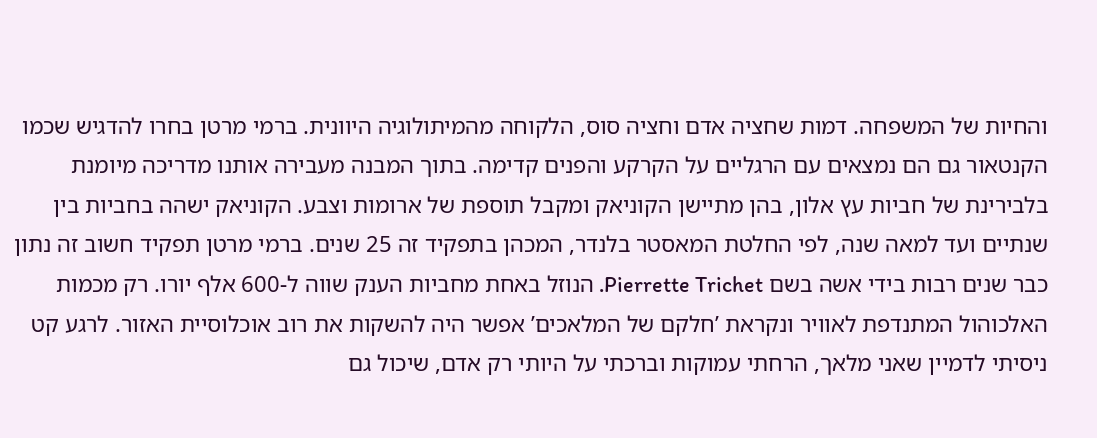והחיות של המשפחה. דמות שחציה אדם וחציה סוס, הלקוחה מהמיתולוגיה היוונית. ברמי מרטן בחרו להדגיש שכמו הקנטאור גם הם נמצאים עם הרגליים על הקרקע והפנים קדימה. בתוך המבנה מעבירה אותנו מדריכה מיומנת בלבירינת של חביות עץ אלון, בהן מתיישן הקוניאק ומקבל תוספת של ארומות וצבע. הקוניאק ישהה בחביות בין שנתיים ועד למאה שנה, לפי החלטת המאסטר בלנדר, המכהן בתפקיד זה 25 שנים. ברמי מרטן תפקיד חשוב זה נתון כבר שנים רבות בידי אשה בשם Pierrette Trichet. הנוזל באחת מחביות הענק שווה ל-600 אלף יורו. רק מכמות האלכוהול המתנדפת לאוויר ונקראת ’חלקם של המלאכים’ אפשר היה להשקות את רוב אוכלוסיית האזור. לרגע קט ניסיתי לדמיין שאני מלאך, הרחתי עמוקות וברכתי על היותי רק אדם, שיכול גם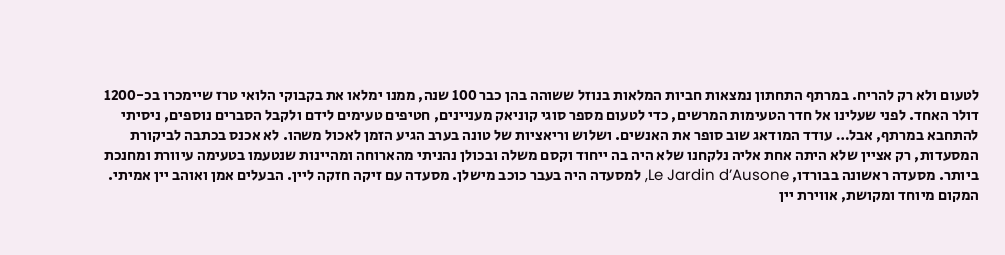לטעום ולא רק להריח. במרתף התחתון נמצאות חביות המלאות בנוזל ששוהה בהן כבר 100 שנה, ממנו ימלאו את בקבוקי הלואי טרז שיימכרו בכ-1200 דולר האחד. לפני שעלינו אל חדר הטעימות המרשים, כדי לטעום מספר סוגי קוניאק מעניינים, חטיפים טעימים לידם ולקבל הסברים נוספים, ניסיתי להתחבא במרתף, אבל… עודד המודאג שוב סופר את האנשים. ושלוש וריאציות של טונה בערב הגיע הזמן לאכול משהו. לא אכנס בכתבה לביקורת המסעדות, רק אציין שלא היתה אחת אליה נלקחנו שלא היה בה ייחוד וקסם משלה ובכולן נהניתי מהארוחה ומהיינות שנטעמו בטעימה עיוורת ומחנכת ביותר. מסעדה ראשונה בבורדו, Le Jardin d’Ausone, למסעדה היה בעבר כוכב מישלן. מסעדה עם זיקה חזקה ליין. הבעלים אמן ואוהב יין אמיתי. המקום מיוחד ומקושת, אווירת יין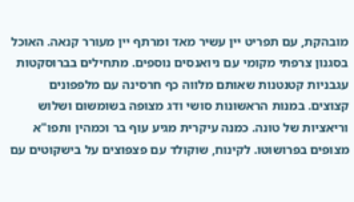מובהקת, עם תפריט יין עשיר מאד ומרתף יין מעורר קנאה. האוכל בסגנון צרפתי מקומי עם ניואנסים נוספים. מתחילים בברוסקטות עגבניות קטנטנות שאותם מלווה כף חרסינה עם מלפפונים קצוצים. במנות הראשונות סושי ודג מצופה בשומשום ושלוש וריאציות של טונה. כמנה עיקרית מגיע עוף בר וכמהין ותפו"א מצופים בפרושוטו. לקינוח, שוקולד עם פצפוצים על בישקוטים עם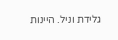גלידת וניל. היינות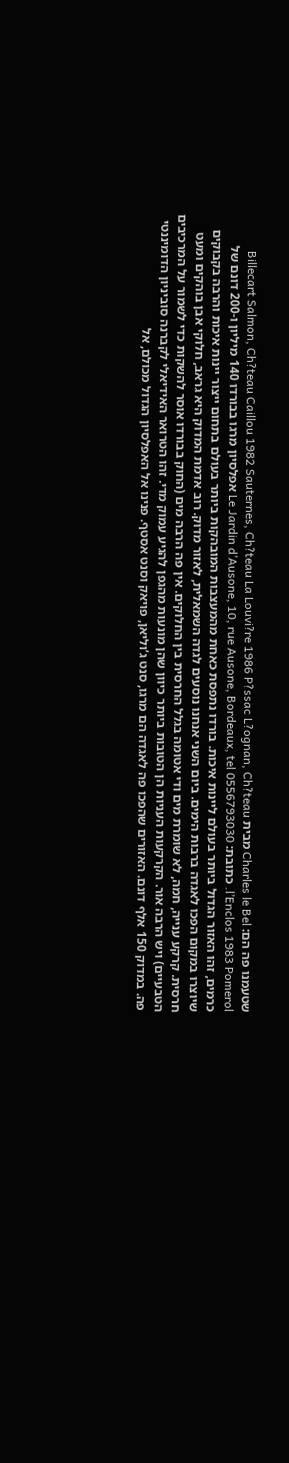שטעמנו פה הם: Charles le Bel מבית Billecart Salmon, Ch?teau Caillou 1982 Sauternes, Ch?teau La Louvi?re 1986 P?ssac L?ognan, Ch?teau l’Enclos 1983 Pomerol. כתובת: Le Jardin d’Ausone, 10, rue Ausone, Bordeaux, tel 0556793030 אפלסיון מרגו בבורדו 140 מיליון ו-200 דונם של כרמים, זהו האזור הגדול ביותר בעולם ליינות איכות. בורדו נתפסת כאחת מהמעצבות המובהקות ביותר בעולם בתחום ייצור יינות איכות והרבה בקבוקים שיוצרו במקום הפכו לאגדה ברבות הימים. ביום השני אנחנו נוסעים לגדה השמאלית, לאזור מדוק. רוב אדמת המדוק היא גראב, חלוקי אבן בוהקים ומעט חרסית. קרקע ענייה, חמה, לא שומרת מים ודי אטומה בגלל החרסית בין החלוקים. אין פה הרבה מים (החוק בבורדו אוסר להשקות כדי לשמור על המרכיבים הטבעיים) ויש הרבה אור. הקרקעות העניות הן הטובות ביותר כיוון שהן מונעות מהגפן להגיע עמוק מדי. זהו הטרואר האידיאלי לקברנה סוביניון הדומיננטי פה. במדוק 150 אלף דונם. האזורים שהפכו פה לאגדה הם מרגו, סנט ג’וליאן, פויאק וסנט אסטף. פנינו אל האפלסיון הגדול מכולם, אל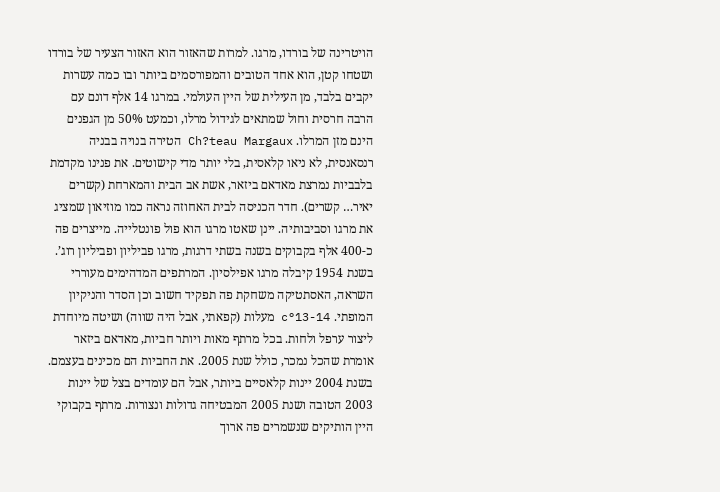הויטרינה של בורדו, מרגו. למרות שהאזור הוא האזור הצעיר של בורדו ושטחו קטן, הוא אחד הטובים והמפורסמים ביותר ובו כמה עשרות יקבים בלבד, מן העילית של היין העולמי. במרגו 14 אלף דונם עם הרבה חרסית וחול שמתאים לגידול מרלו, וכמעט 50% מן הגפנים הינם מזן המרלו. Ch?teau Margaux הטירה בנויה בבניה רנסאנסית, לא ניאו קלאסית, בלי יותר מדי קישוטים. את פנינו מקדמת בלבביות נמרצת מאדאם ביזאר, אשת אב הבית והמארחת (קשרים יאיר… קשרים). חדר הכניסה לבית האחוזה נראה כמו מוזיאון שמציג את מרגו וסביבותיה. יינן שאטו מרגו הוא פול פונטלייה. מייצרים פה כ-400 אלף בקבוקים בשנה בשתי דרגות, מרגו פביליון ופביליון רוג’. בשנת 1954 קיבלה מרגו אפילסיון. המרתפים המדהימים מעוררי השראה, האסתטיקה משחקת פה תפקיד חשוב וכן הסדר והניקיון המופתי. c°13-14 מעלות (קפאתי, אבל היה שווה) ושיטה מיוחדת ליצור ערפל ולחות. בכל מרתף מאות ויותר חביות, מאדאם ביזאר אומרת שהכל נמכר, כולל שנת 2005. את החביות הם מכינים בעצמם. בשנת 2004 יינות קלאסיים ביותר, אבל הם עומדים בצל של יינות 2003 הטובה ושנת 2005 המבטיחה גדולות ונצורות. מרתף בקבוקי היין הותיקים שנשמרים פה ארוך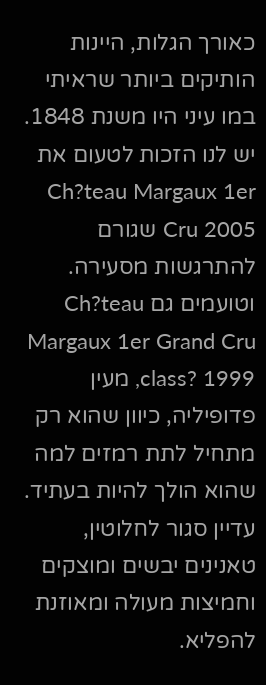כאורך הגלות, היינות הותיקים ביותר שראיתי במו עיני היו משנת 1848. יש לנו הזכות לטעום את Ch?teau Margaux 1er Cru 2005 שגורם להתרגשות מסעירה. וטועמים גם Ch?teau Margaux 1er Grand Cru class? 1999, מעין פדופיליה, כיוון שהוא רק מתחיל לתת רמזים למה שהוא הולך להיות בעתיד. עדיין סגור לחלוטין, טאנינים יבשים ומוצקים וחמיצות מעולה ומאוזנת להפליא.